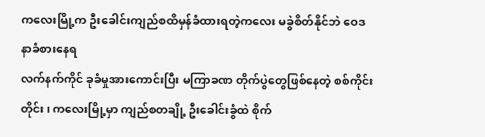ကလေးမြို့က ဦးခေါင်းကျည်စထိမှန်ခံထားရတဲ့ကလေး မခွဲစိတ်နိုင်ဘဲ ဝေဒနာခံစားနေရ
လက်နက်ကိုင် ခုခံမှုအားကောင်းပြီး မကြာခဏ တိုက်ပွဲတွေဖြစ်နေတဲ့ စစ်ကိုင်းတိုင်း၊ ကလေးမြို့မှာ ကျည်စတချို့ ဦးခေါင်းခွံထဲ စိုက်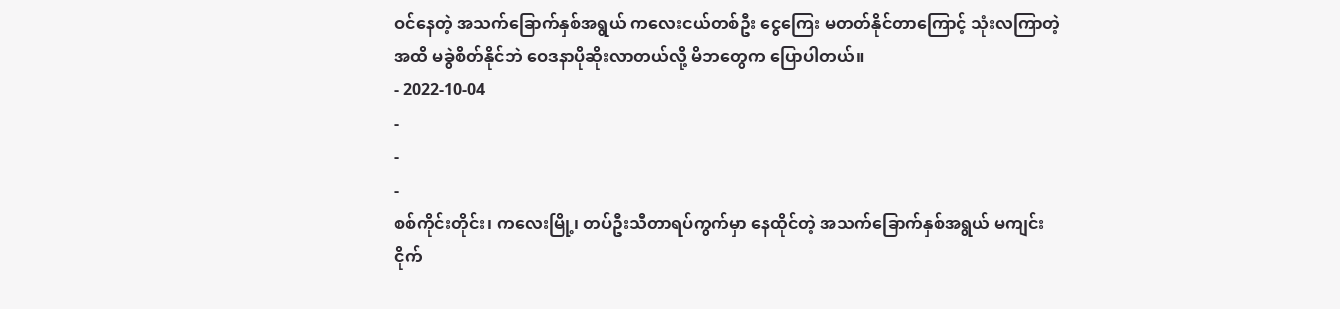ဝင်နေတဲ့ အသက်ခြောက်နှစ်အရွယ် ကလေးငယ်တစ်ဦး ငွေကြေး မတတ်နိုင်တာကြောင့် သုံးလကြာတဲ့အထိ မခွဲစိတ်နိုင်ဘဲ ဝေဒနာပိုဆိုးလာတယ်လို့ မိဘတွေက ပြောပါတယ်။
- 2022-10-04
-
-
-
စစ်ကိုင်းတိုင်း၊ ကလေးမြို့၊ တပ်ဦးသီတာရပ်ကွက်မှာ နေထိုင်တဲ့ အသက်ခြောက်နှစ်အရွယ် မကျင်းငိုက်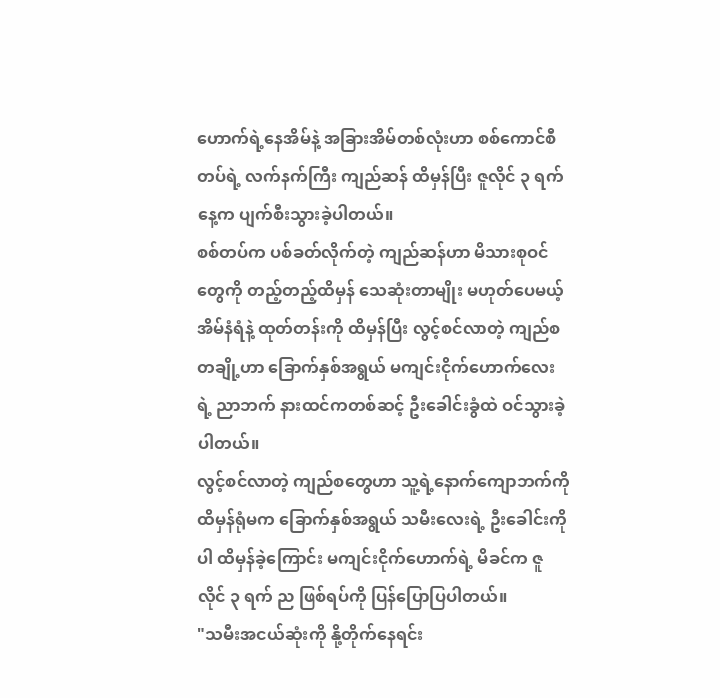ဟောက်ရဲ့နေအိမ်နဲ့ အခြားအိမ်တစ်လုံးဟာ စစ်ကောင်စီတပ်ရဲ့ လက်နက်ကြီး ကျည်ဆန် ထိမှန်ပြီး ဇူလိုင် ၃ ရက်နေ့က ပျက်စီးသွားခဲ့ပါတယ်။
စစ်တပ်က ပစ်ခတ်လိုက်တဲ့ ကျည်ဆန်ဟာ မိသားစုဝင်တွေကို တည့်တည့်ထိမှန် သေဆုံးတာမျိုး မဟုတ်ပေမယ့် အိမ်နံရံနဲ့ ထုတ်တန်းကို ထိမှန်ပြီး လွင့်စင်လာတဲ့ ကျည်စ တချို့ဟာ ခြောက်နှစ်အရွယ် မကျင်းငိုက်ဟောက်လေးရဲ့ ညာဘက် နားထင်ကတစ်ဆင့် ဦးခေါင်းခွံထဲ ဝင်သွားခဲ့ပါတယ်။
လွင့်စင်လာတဲ့ ကျည်စတွေဟာ သူ့ရဲ့နောက်ကျောဘက်ကို ထိမှန်ရုံမက ခြောက်နှစ်အရွယ် သမီးလေးရဲ့ ဦးခေါင်းကိုပါ ထိမှန်ခဲ့ကြောင်း မကျင်းငိုက်ဟောက်ရဲ့ မိခင်က ဇူလိုင် ၃ ရက် ည ဖြစ်ရပ်ကို ပြန်ပြောပြပါတယ်။
"သမီးအငယ်ဆုံးကို နို့တိုက်နေရင်း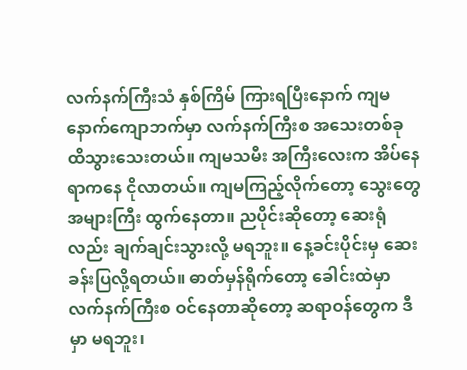လက်နက်ကြီးသံ နှစ်ကြိမ် ကြားရပြီးနောက် ကျမ နောက်ကျောဘက်မှာ လက်နက်ကြီးစ အသေးတစ်ခု ထိသွားသေးတယ်။ ကျမသမီး အကြီးလေးက အိပ်နေရာကနေ ငိုလာတယ်။ ကျမကြည့်လိုက်တော့ သွေးတွေ အများကြီး ထွက်နေတာ။ ညပိုင်းဆိုတော့ ဆေးရုံလည်း ချက်ချင်းသွားလို့ မရဘူး။ နေ့ခင်းပိုင်းမှ ဆေးခန်းပြလို့ရတယ်။ ဓာတ်မှန်ရိုက်တော့ ခေါင်းထဲမှာ လက်နက်ကြီးစ ဝင်နေတာဆိုတော့ ဆရာဝန်တွေက ဒီမှာ မရဘူး၊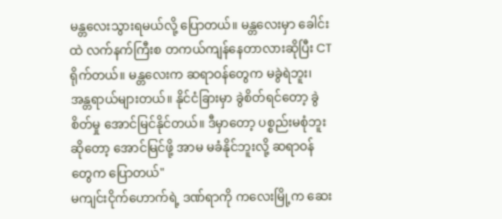မန္တလေးသွားရမယ်လို့ ပြောတယ်။ မန္တလေးမှာ ခေါင်းထဲ လက်နက်ကြီးစ တကယ်ကျန်နေတာလားဆိုပြီး CT ရိုက်တယ်။ မန္တလေးက ဆရာဝန်တွေက မခွဲရဲဘူး၊ အန္တရာယ်များတယ်။ နိုင်ငံခြားမှာ ခွဲစိတ်ရင်တော့ ခွဲစိတ်မှု အောင်မြင်နိုင်တယ်။ ဒီမှာတော့ ပစ္စည်းမစုံဘူးဆိုတော့ အောင်မြင်ဖို့ အာမ မခံနိုင်ဘူးလို့ ဆရာဝန်တွေက ပြောတယ်"
မကျင်းငိုက်ဟောက်ရဲ့ ဒဏ်ရာကို ကလေးမြို့က ဆေး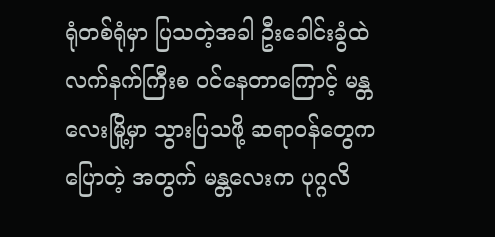ရုံတစ်ရုံမှာ ပြသတဲ့အခါ ဦးခေါင်းခွံထဲ လက်နက်ကြီးစ ဝင်နေတာကြောင့် မန္တလေးမြို့မှာ သွားပြသဖို့ ဆရာဝန်တွေက ပြောတဲ့ အတွက် မန္တလေးက ပုဂ္ဂလိ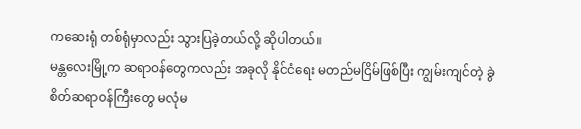ကဆေးရုံ တစ်ရုံမှာလည်း သွားပြခဲ့တယ်လို့ ဆိုပါတယ်။
မန္တလေးမြို့က ဆရာဝန်တွေကလည်း အခုလို နိုင်ငံရေး မတည်မငြိမ်ဖြစ်ပြီး ကျွမ်းကျင်တဲ့ ခွဲစိတ်ဆရာဝန်ကြီးတွေ မလုံမ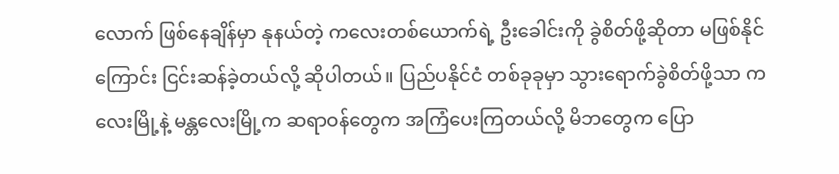လောက် ဖြစ်နေချိန်မှာ နုနယ်တဲ့ ကလေးတစ်ယောက်ရဲ့ ဦးခေါင်းကို ခွဲစိတ်ဖို့ဆိုတာ မဖြစ်နိုင်ကြောင်း ငြင်းဆန်ခဲ့တယ်လို့ ဆိုပါတယ်။ ပြည်ပနိုင်ငံ တစ်ခုခုမှာ သွားရောက်ခွဲစိတ်ဖို့သာ ကလေးမြို့နဲ့ မန္တလေးမြို့က ဆရာဝန်တွေက အကြံပေးကြတယ်လို့ မိဘတွေက ပြော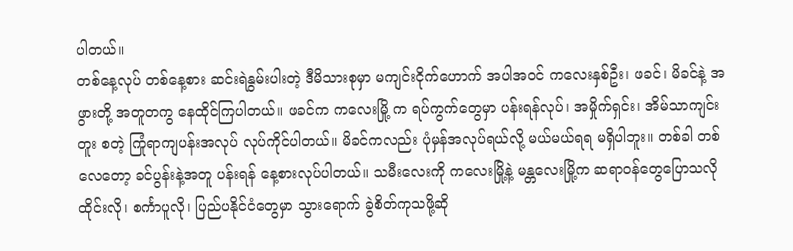ပါတယ်။
တစ်နေ့လုပ် တစ်နေ့စား ဆင်းရဲနွမ်းပါးတဲ့ ဒီမိသားစုမှာ မကျင်းငိုက်ဟောက် အပါအဝင် ကလေးနှစ်ဦး၊ ဖခင်၊ မိခင်နဲ့ အဖွားတို့ အတူတကွ နေထိုင်ကြပါတယ်။ ဖခင်က ကလေးမြို့ က ရပ်ကွက်တွေမှာ ပန်းရန်လုပ်၊ အမှိုက်ရှင်း၊ အိမ်သာကျင်းတူး စတဲ့ ကြုံရာကျပန်းအလုပ် လုပ်ကိုင်ပါတယ်။ မိခင်ကလည်း ပုံမှန်အလုပ်ရယ်လို့ မယ်မယ်ရရ မရှိပါဘူး။ တစ်ခါ တစ်လေတော့ ခင်ပွန်းနဲ့အတူ ပန်းရန် နေ့စားလုပ်ပါတယ်။ သမီးလေးကို ကလေးမြို့နဲ့ မန္တလေးမြို့က ဆရာဝန်တွေပြောသလို ထိုင်းလို၊ စင်္ကာပူလို၊ ပြည်ပနိုင်ငံတွေမှာ သွားရောက် ခွဲစိတ်ကုသဖို့ဆို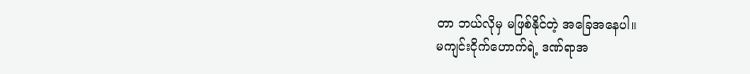တာ ဘယ်လိုမှ မဖြစ်နိုင်တဲ့ အခြေအနေပါ။
မကျင်းငိုက်ဟောက်ရဲ့ ဒဏ်ရာအ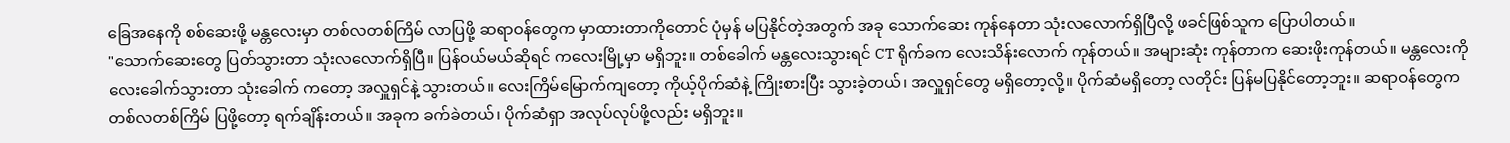ခြေအနေကို စစ်ဆေးဖို့ မန္တလေးမှာ တစ်လတစ်ကြိမ် လာပြဖို့ ဆရာဝန်တွေက မှာထားတာကိုတောင် ပုံမှန် မပြနိုင်တဲ့အတွက် အခု သောက်ဆေး ကုန်နေတာ သုံးလလောက်ရှိပြီလို့ ဖခင်ဖြစ်သူက ပြောပါတယ်။
"သောက်ဆေးတွေ ပြတ်သွားတာ သုံးလလောက်ရှိပြီ။ ပြန်ဝယ်မယ်ဆိုရင် ကလေးမြို့မှာ မရှိဘူး။ တစ်ခေါက် မန္တလေးသွားရင် CT ရိုက်ခက လေးသိန်းလောက် ကုန်တယ်။ အများဆုံး ကုန်တာက ဆေးဖိုးကုန်တယ်။ မန္တလေးကို လေးခေါက်သွားတာ သုံးခေါက် ကတော့ အလှူရှင်နဲ့ သွားတယ်။ လေးကြိမ်မြောက်ကျတော့ ကိုယ့်ပိုက်ဆံနဲ့ ကြိုးစားပြီး သွားခဲ့တယ်၊ အလှူရှင်တွေ မရှိတော့လို့။ ပိုက်ဆံမရှိတော့ လတိုင်း ပြန်မပြနိုင်တော့ဘူး။ ဆရာဝန်တွေက တစ်လတစ်ကြိမ် ပြဖို့တော့ ရက်ချိန်းတယ်။ အခုက ခက်ခဲတယ်၊ ပိုက်ဆံရှာ အလုပ်လုပ်ဖို့လည်း မရှိဘူး။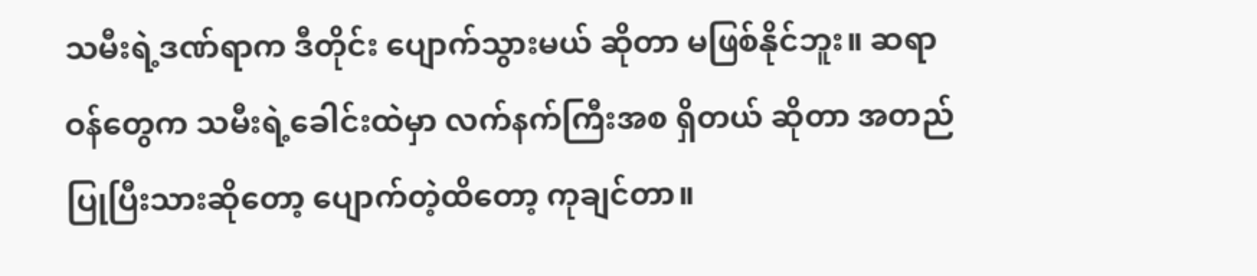သမီးရဲ့ဒဏ်ရာက ဒီတိုင်း ပျောက်သွားမယ် ဆိုတာ မဖြစ်နိုင်ဘူး။ ဆရာဝန်တွေက သမီးရဲ့ခေါင်းထဲမှာ လက်နက်ကြီးအစ ရှိတယ် ဆိုတာ အတည်ပြုပြီးသားဆိုတော့ ပျောက်တဲ့ထိတော့ ကုချင်တာ။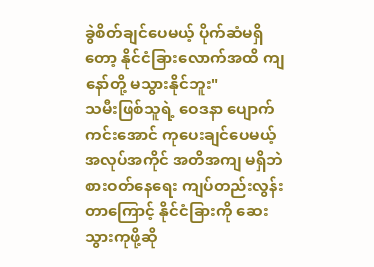ခွဲစိတ်ချင်ပေမယ့် ပိုက်ဆံမရှိတော့ နိုင်ငံခြားလောက်အထိ ကျနော်တို့ မသွားနိုင်ဘူး"
သမီးဖြစ်သူရဲ့ ဝေဒနာ ပျောက်ကင်းအောင် ကုပေးချင်ပေမယ့် အလုပ်အကိုင် အတိအကျ မရှိဘဲ စားဝတ်နေရေး ကျပ်တည်းလွန်းတာကြောင့် နိုင်ငံခြားကို ဆေးသွားကုဖို့ဆို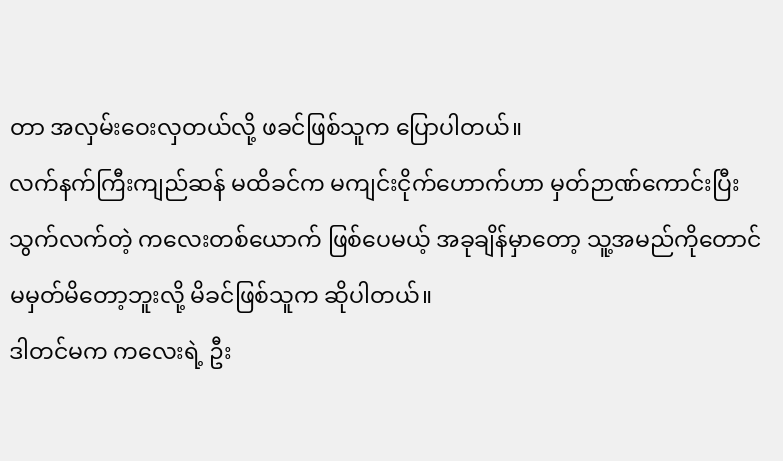တာ အလှမ်းဝေးလှတယ်လို့ ဖခင်ဖြစ်သူက ပြောပါတယ်။
လက်နက်ကြီးကျည်ဆန် မထိခင်က မကျင်းငိုက်ဟောက်ဟာ မှတ်ဉာဏ်ကောင်းပြီး သွက်လက်တဲ့ ကလေးတစ်ယောက် ဖြစ်ပေမယ့် အခုချိန်မှာတော့ သူ့အမည်ကိုတောင် မမှတ်မိတော့ဘူးလို့ မိခင်ဖြစ်သူက ဆိုပါတယ်။
ဒါတင်မက ကလေးရဲ့ ဦး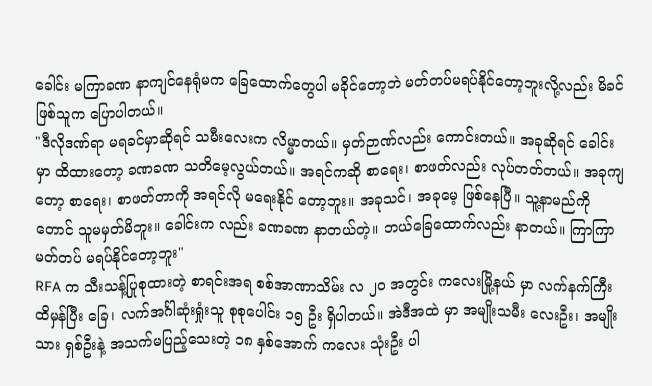ခေါင်း မကြာခဏ နာကျင်နေရုံမက ခြေထောက်တွေပါ မခိုင်တော့ဘဲ မတ်တပ်မရပ်နိုင်တော့ဘူးလို့လည်း မိခင်ဖြစ်သူက ပြောပါတယ်။
"ဒီလိုဒဏ်ရာ မရခင်မှာဆိုရင် သမီးလေးက လိမ္မာတယ်။ မှတ်ဉာဏ်လည်း ကောင်းတယ်။ အခုဆိုရင် ခေါင်းမှာ ထိထားတော့ ခဏခဏ သတိမေ့လွယ်တယ်။ အရင်ကဆို စာရေး၊ စာဖတ်လည်း လုပ်တတ်တယ်။ အခုကျတော့ စာရေး၊ စာဖတ်တာကို အရင်လို မရေးနိုင် တော့ဘူး။ အခုသင်၊ အခုမေ့ ဖြစ်နေပြီ။ သူ့နာမည်ကိုတောင် သူမမှတ်မိဘူး။ ခေါင်းက လည်း ခဏခဏ နာတယ်တဲ့။ ဘယ်ခြေထောက်လည်း နာတယ်။ ကြာကြာမတ်တပ် မရပ်နိုင်တော့ဘူး"
RFA က သီးသန့်ပြုစုထားတဲ့ စာရင်းအရ စစ်အာဏာသိမ်း လ ၂၀ အတွင်း ကလေးမြို့နယ် မှာ လက်နက်ကြီး ထိမှန်ပြီး ခြေ၊ လက်အင်္ဂါဆုံးရှုံးသူ စုစုပေါင်း ၁၅ ဦး ရှိပါတယ်။ အဲဒီအထဲ မှာ အမျိုးသမီး လေးဦး၊ အမျိုးသား ရှစ်ဦးနဲ့ အသက်မပြည့်သေးတဲ့ ၁၈ နှစ်အောက် ကလေး သုံးဦး ပါ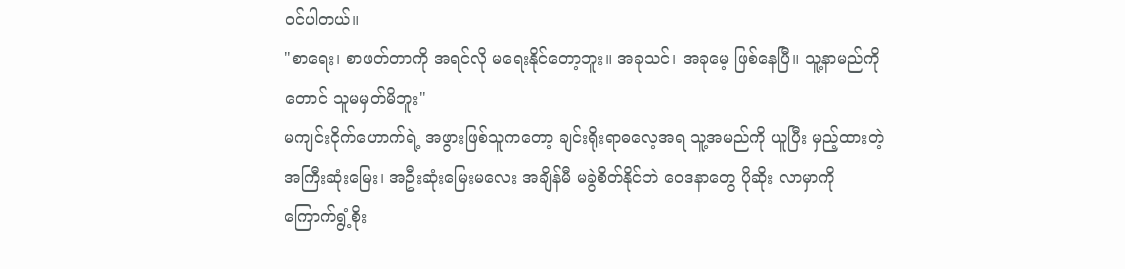ဝင်ပါတယ်။
"စာရေး၊ စာဖတ်တာကို အရင်လို မရေးနိုင်တော့ဘူး။ အခုသင်၊ အခုမေ့ ဖြစ်နေပြီ။ သူ့နာမည်ကိုတောင် သူမမှတ်မိဘူး"
မကျင်းငိုက်ဟောက်ရဲ့ အဖွားဖြစ်သူကတော့ ချင်းရိုးရာဓလေ့အရ သူ့အမည်ကို ယူပြီး မှည့်ထားတဲ့ အကြီးဆုံးမြေး၊ အဦးဆုံးမြေးမလေး အချိန်မီ မခွဲစိတ်နိုင်ဘဲ ဝေဒနာတွေ ပိုဆိုး လာမှာကို ကြောက်ရွံ့စိုး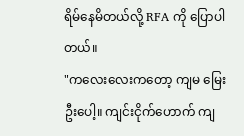ရိမ်နေမိတယ်လို့ RFA ကို ပြောပါတယ်။
"ကလေးလေးကတော့ ကျမ မြေးဦးပေါ့။ ကျင်းငိုက်ဟောက် ကျ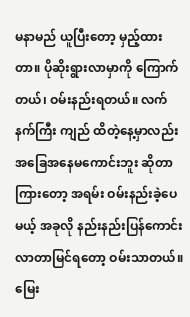မနာမည် ယူပြီးတော့ မှည့်ထားတာ။ ပိုဆိုးရွားလာမှာကို ကြောက်တယ်၊ ဝမ်းနည်းရတယ်။ လက်နက်ကြီး ကျည် ထိတဲ့နေ့မှာလည်း အခြေအနေမကောင်းဘူး ဆိုတာကြားတော့ အရမ်း ဝမ်းနည်းခဲ့ပေမယ့် အခုလို နည်းနည်းပြန်ကောင်းလာတာမြင်ရတော့ ဝမ်းသာတယ်။ မြေး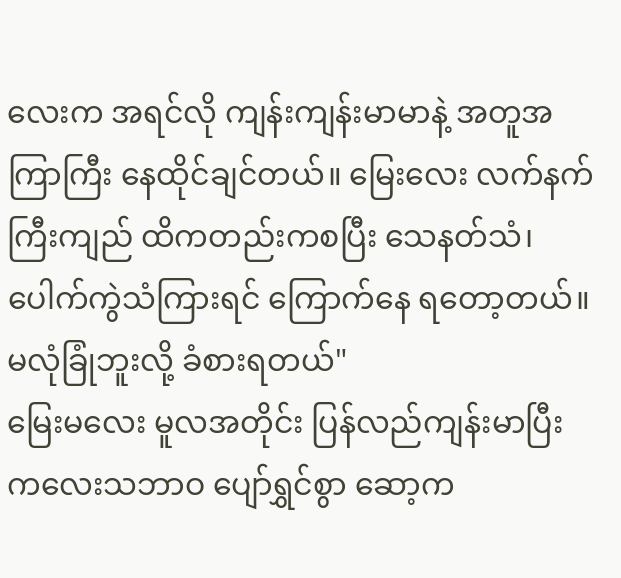လေးက အရင်လို ကျန်းကျန်းမာမာနဲ့ အတူအကြာကြီး နေထိုင်ချင်တယ်။ မြေးလေး လက်နက်ကြီးကျည် ထိကတည်းကစပြီး သေနတ်သံ၊ ပေါက်ကွဲသံကြားရင် ကြောက်နေ ရတော့တယ်။ မလုံခြုံဘူးလို့ ခံစားရတယ်"
မြေးမလေး မူလအတိုင်း ပြန်လည်ကျန်းမာပြီး ကလေးသဘာဝ ပျော်ရွှင်စွာ ဆော့က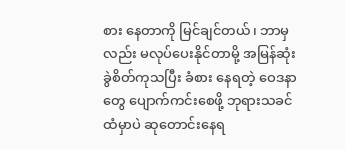စား နေတာကို မြင်ချင်တယ်၊ ဘာမှလည်း မလုပ်ပေးနိုင်တာမို့ အမြန်ဆုံး ခွဲစိတ်ကုသပြီး ခံစား နေရတဲ့ ဝေဒနာတွေ ပျောက်ကင်းစေဖို့ ဘုရားသခင်ထံမှာပဲ ဆုတောင်းနေရ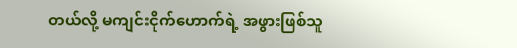တယ်လို့ မကျင်းငိုက်ဟောက်ရဲ့ အဖွားဖြစ်သူ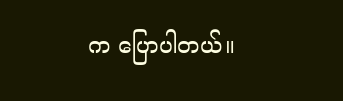က ပြောပါတယ်။